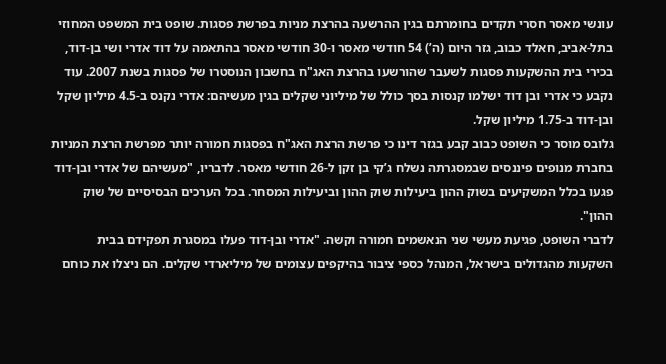עונשי מאסר חסרי תקדים בחומרתם בגין ההרשעה בהרצת מניות בפרשת פסגות. שופט בית המשפט המחוזי בתל-אביב, חאלד כבוב, גזר היום (ה’) 54 חודשי מאסר ו-30 חודשי מאסר בהתאמה על דוד אדרי ושי בן-דוד, בכירי בית ההשקעות פסגות לשעבר שהורשעו בהרצת האג"ח בחשבון הנוסטרו של פסגות בשנת 2007. עוד נקבע כי אדרי ובן דוד ישלמו קנסות בסך כולל של מיליוני שקלים בגין מעשיהם: אדרי נקנס ב-4.5 מיליון שקל ובן-דוד ב-1.75 מיליון שקל.
גלובס מוסר כי השופט כבוב קבע בגזר דינו כי פרשת הרצת האג"ח בפסגות חמורה יותר מפרשת הרצת המניות בחברת מנופים פיננסים שבמסגרתה נשלח ג’קי בן זקן ל-26 חודשי מאסר. לדבריו, "מעשיהם של אדרי ובן-דוד פגעו בכלל המשקיעים בשוק ההון ביעילות שוק ההון וביעילות המסחר. בכל הערכים הבסיסיים של שוק ההון".
לדברי השופט, פגיעת מעשי שני הנאשמים חמורה וקשה. "אדרי ובן-דוד פעלו במסגרת תפקידם בבית השקעות מהגדולים בישראל, המנהל כספי ציבור בהיקפים עצומים של מיליארדי שקלים. הם ניצלו את כוחם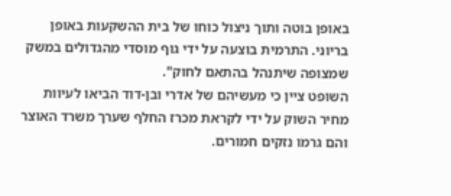באופן בוטה ותוך ניצול כוחו של בית ההשקעות באופן בריוני. התרמית בוצעה על ידי גוף מוסדי מהגדולים במשק שמצופה שיתנהל בהתאם לחוק".
השופט ציין כי מעשיהם של אדרי ובן-דוד הביאו לעיוות מחיר השוק על ידי לקראת מכרז החלף שערך משרד האוצר והם גרמו נזקים חמורים.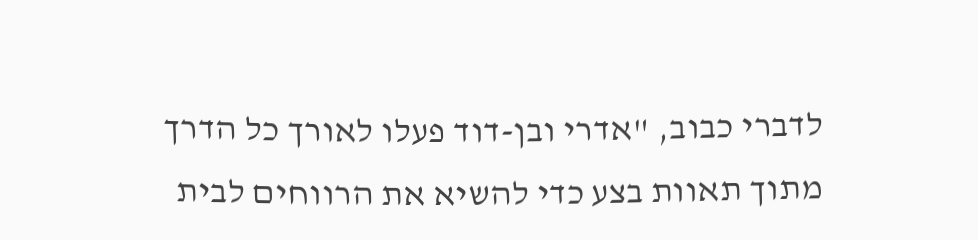לדברי כבוב, "אדרי ובן-דוד פעלו לאורך כל הדרך מתוך תאוות בצע כדי להשיא את הרווחים לבית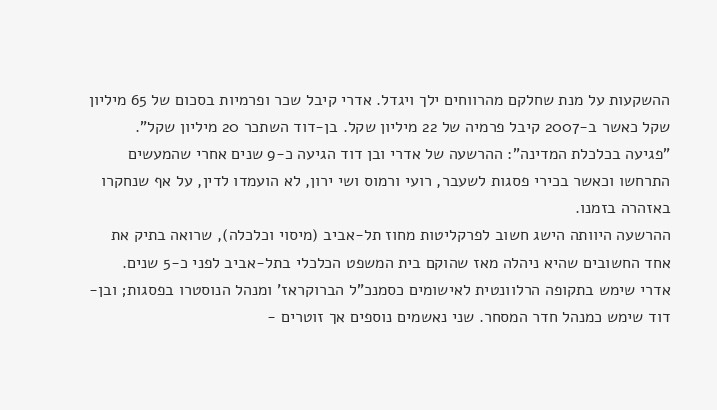ההשקעות על מנת שחלקם מהרווחים ילך ויגדל. אדרי קיבל שכר ופרמיות בסכום של 65 מיליון שקל כאשר ב-2007 קיבל פרמיה של 22 מיליון שקל. בן-דוד השתכר 20 מיליון שקל".
"פגיעה בכלכלת המדינה": ההרשעה של אדרי ובן דוד הגיעה כ-9 שנים אחרי שהמעשים התרחשו וכאשר בכירי פסגות לשעבר, רועי ורמוס ושי ירון, לא הועמדו לדין, על אף שנחקרו באזהרה בזמנו.
ההרשעה היוותה הישג חשוב לפרקליטות מחוז תל-אביב (מיסוי וכלכלה), שרואה בתיק את אחד החשובים שהיא ניהלה מאז שהוקם בית המשפט הכלכלי בתל-אביב לפני כ-5 שנים.
אדרי שימש בתקופה הרלוונטית לאישומים כסמנכ"ל הברוקראז’ ומנהל הנוסטרו בפסגות; ובן-דוד שימש כמנהל חדר המסחר. שני נאשמים נוספים אך זוטרים -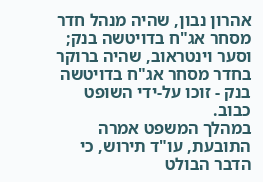אהרון נבון, שהיה מנהל חדר מסחר אג"ח בדויטשה בנק; וסער וינטראוב, שהיה ברוקר בחדר מסחר אג"ח בדויטשה בנק - זוכו על-ידי השופט כבוב.
במהלך המשפט אמרה התובעת, עו"ד תירוש, כי הדבר הבולט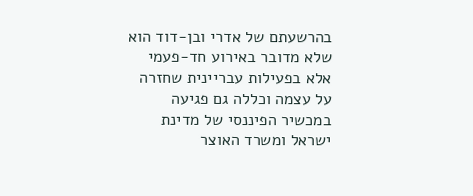בהרשעתם של אדרי ובן-דוד הוא שלא מדובר באירוע חד-פעמי אלא בפעילות עבריינית שחזרה על עצמה וכללה גם פגיעה במכשיר הפיננסי של מדינת ישראל ומשרד האוצר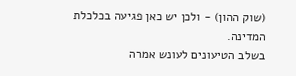(שוק ההון) - ולכן יש כאן פגיעה בכלכלת המדינה.
בשלב הטיעונים לעונש אמרה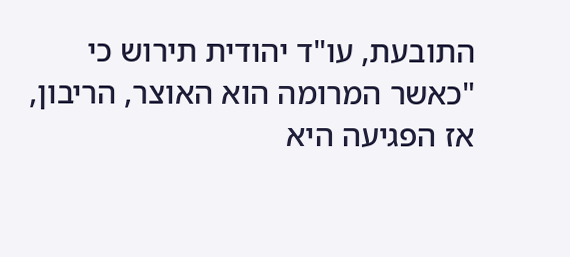התובעת, עו"ד יהודית תירוש כי "כאשר המרומה הוא האוצר, הריבון, אז הפגיעה היא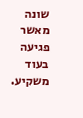שונה מאשר פגיעה בעוד משקיע.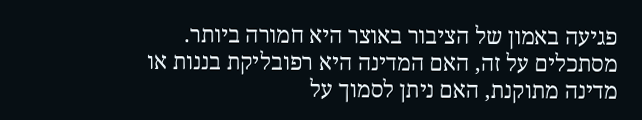פגיעה באמון של הציבור באוצר היא חמורה ביותר. מסתכלים על זה, האם המדינה היא רפובליקת בננות או מדינה מתוקנת, האם ניתן לסמוך על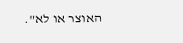האוצר או לא".